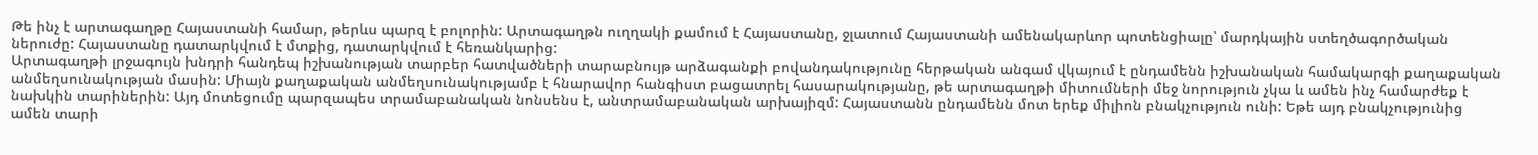Թե ինչ է արտագաղթը Հայաստանի համար, թերևս պարզ է բոլորին: Արտագաղթն ուղղակի քամում է Հայաստանը, ջլատում Հայաստանի ամենակարևոր պոտենցիալը՝ մարդկային ստեղծագործական ներուժը: Հայաստանը դատարկվում է մտքից, դատարկվում է հեռանկարից:
Արտագաղթի լրջագույն խնդրի հանդեպ իշխանության տարբեր հատվածների տարաբնույթ արձագանքի բովանդակությունը հերթական անգամ վկայում է ընդամենն իշխանական համակարգի քաղաքական անմեղսունակության մասին: Միայն քաղաքական անմեղսունակությամբ է հնարավոր հանգիստ բացատրել հասարակությանը, թե արտագաղթի միտումների մեջ նորություն չկա և ամեն ինչ համարժեք է նախկին տարիներին: Այդ մոտեցումը պարզապես տրամաբանական նոնսենս է, անտրամաբանական արխայիզմ: Հայաստանն ընդամենն մոտ երեք միլիոն բնակչություն ունի: Եթե այդ բնակչությունից ամեն տարի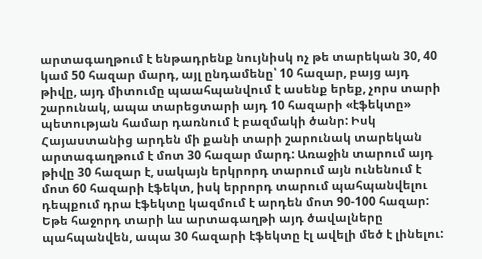արտագաղթում է ենթադրենք նույնիսկ ոչ թե տարեկան 30, 40 կամ 50 հազար մարդ, այլ ընդամենը՝ 10 հազար, բայց այդ թիվը, այդ միտումը պաահպանվում է ասենք երեք, չորս տարի շարունակ, ապա տարեցտարի այդ 10 հազարի «էֆեկտը» պետության համար դառնում է բազմակի ծանր: Իսկ Հայաստանից արդեն մի քանի տարի շարունակ տարեկան արտագաղթում է մոտ 30 հազար մարդ: Առաջին տարում այդ թիվը 30 հազար է, սակայն երկրորդ տարում այն ունենում է մոտ 60 հազարի էֆեկտ, իսկ երրորդ տարում պահպանվելու դեպքում դրա էֆեկտը կազմում է արդեն մոտ 90-100 հազար: Եթե հաջորդ տարի ևս արտագաղթի այդ ծավալները պահպանվեն, ապա 30 հազարի էֆեկտը էլ ավելի մեծ է լինելու: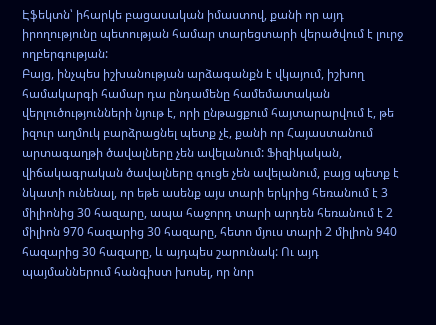Էֆեկտն՝ իհարկե բացասական իմաստով, քանի որ այդ իրողությունը պետության համար տարեցտարի վերածվում է լուրջ ողբերգության:
Բայց, ինչպես իշխանության արձագանքն է վկայում, իշխող համակարգի համար դա ընդամենը համեմատական վերլուծությունների նյութ է, որի ընթացքում հայտարարվում է, թե իզուր աղմուկ բարձրացնել պետք չէ, քանի որ Հայաստանում արտագաղթի ծավալները չեն ավելանում: Ֆիզիկական, վիճակագրական ծավալները գուցե չեն ավելանում, բայց պետք է նկատի ունենալ, որ եթե ասենք այս տարի երկրից հեռանում է 3 միլիոնից 30 հազարը, ապա հաջորդ տարի արդեն հեռանում է 2 միլիոն 970 հազարից 30 հազարը, հետո մյուս տարի 2 միլիոն 940 հազարից 30 հազարը, և այդպես շարունակ: Ու այդ պայմաններում հանգիստ խոսել, որ նոր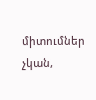միտումներ չկան,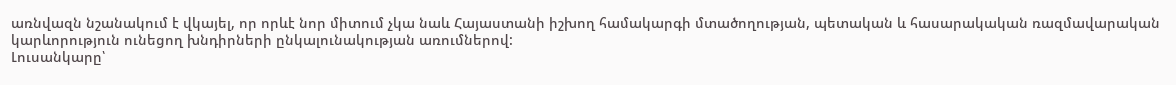առնվազն նշանակում է վկայել, որ որևէ նոր միտում չկա նաև Հայաստանի իշխող համակարգի մտածողության, պետական և հասարակական ռազմավարական կարևորություն ունեցող խնդիրների ընկալունակության առումներով:
Լուսանկարը՝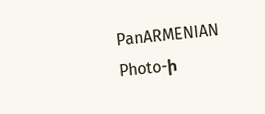PanARMENIAN Photo-ի